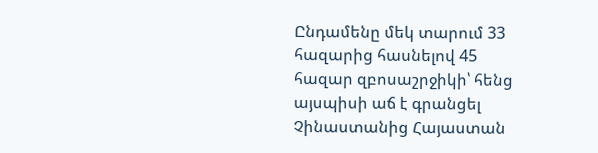Ընդամենը մեկ տարում 33 հազարից հասնելով 45 հազար զբոսաշրջիկի՝ հենց այսպիսի աճ է գրանցել Չինաստանից Հայաստան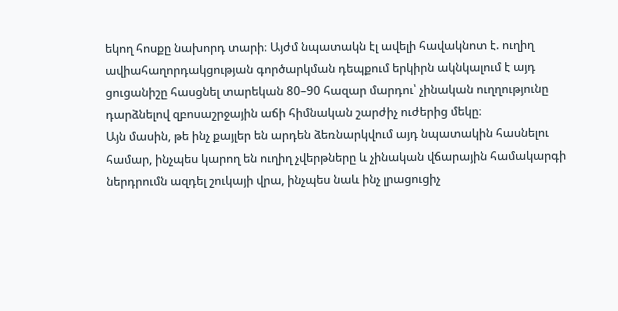եկող հոսքը նախորդ տարի։ Այժմ նպատակն էլ ավելի հավակնոտ է. ուղիղ ավիահաղորդակցության գործարկման դեպքում երկիրն ակնկալում է այդ ցուցանիշը հասցնել տարեկան 80–90 հազար մարդու՝ չինական ուղղությունը դարձնելով զբոսաշրջային աճի հիմնական շարժիչ ուժերից մեկը։
Այն մասին, թե ինչ քայլեր են արդեն ձեռնարկվում այդ նպատակին հասնելու համար, ինչպես կարող են ուղիղ չվերթները և չինական վճարային համակարգի ներդրումն ազդել շուկայի վրա, ինչպես նաև ինչ լրացուցիչ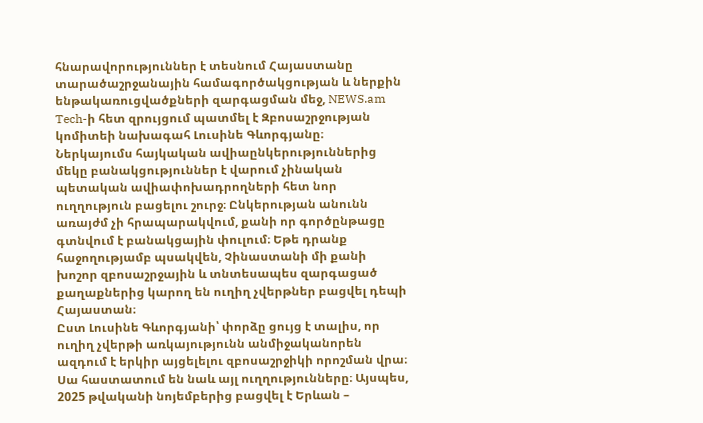հնարավորություններ է տեսնում Հայաստանը տարածաշրջանային համագործակցության և ներքին ենթակառուցվածքների զարգացման մեջ, NEWS.am Tech-ի հետ զրույցում պատմել է Զբոսաշրջության կոմիտեի նախագահ Լուսինե Գևորգյանը։
Ներկայումս հայկական ավիաընկերություններից մեկը բանակցություններ է վարում չինական պետական ավիափոխադրողների հետ նոր ուղղություն բացելու շուրջ։ Ընկերության անունն առայժմ չի հրապարակվում, քանի որ գործընթացը գտնվում է բանակցային փուլում։ Եթե դրանք հաջողությամբ պսակվեն, Չինաստանի մի քանի խոշոր զբոսաշրջային և տնտեսապես զարգացած քաղաքներից կարող են ուղիղ չվերթներ բացվել դեպի Հայաստան։
Ըստ Լուսինե Գևորգյանի՝ փորձը ցույց է տալիս, որ ուղիղ չվերթի առկայությունն անմիջականորեն ազդում է երկիր այցելելու զբոսաշրջիկի որոշման վրա։ Սա հաստատում են նաև այլ ուղղությունները։ Այսպես, 2025 թվականի նոյեմբերից բացվել է Երևան –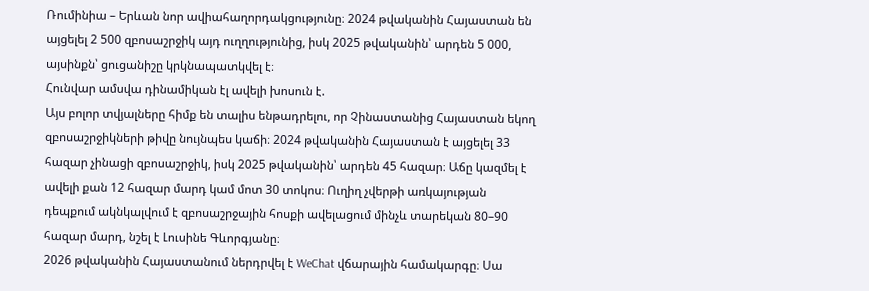Ռումինիա – Երևան նոր ավիահաղորդակցությունը։ 2024 թվականին Հայաստան են այցելել 2 500 զբոսաշրջիկ այդ ուղղությունից, իսկ 2025 թվականին՝ արդեն 5 000, այսինքն՝ ցուցանիշը կրկնապատկվել է։
Հունվար ամսվա դինամիկան էլ ավելի խոսուն է.
Այս բոլոր տվյալները հիմք են տալիս ենթադրելու, որ Չինաստանից Հայաստան եկող զբոսաշրջիկների թիվը նույնպես կաճի։ 2024 թվականին Հայաստան է այցելել 33 հազար չինացի զբոսաշրջիկ, իսկ 2025 թվականին՝ արդեն 45 հազար։ Աճը կազմել է ավելի քան 12 հազար մարդ կամ մոտ 30 տոկոս։ Ուղիղ չվերթի առկայության դեպքում ակնկալվում է զբոսաշրջային հոսքի ավելացում մինչև տարեկան 80–90 հազար մարդ, նշել է Լուսինե Գևորգյանը։
2026 թվականին Հայաստանում ներդրվել է WeChat վճարային համակարգը։ Սա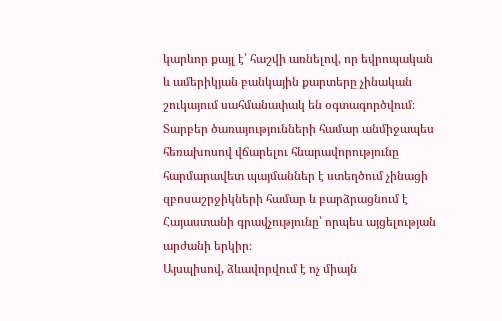կարևոր քայլ է՝ հաշվի առնելով, որ եվրոպական և ամերիկյան բանկային քարտերը չինական շուկայում սահմանափակ են օգտագործվում։ Տարբեր ծառայությունների համար անմիջապես հեռախոսով վճարելու հնարավորությունը հարմարավետ պայմաններ է ստեղծում չինացի զբոսաշրջիկների համար և բարձրացնում է Հայաստանի գրավչությունը՝ որպես այցելության արժանի երկիր։
Այսպիսով, ձևավորվում է ոչ միայն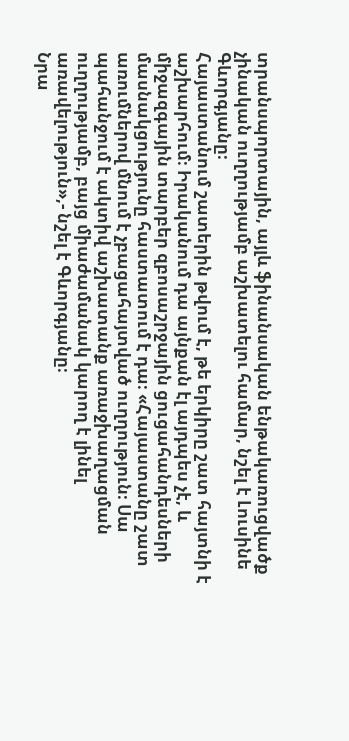տրանսպորտային, այլև ֆինանսական ենթակառուցվածք չինական ուղղությամբ աշխատելու համար, նշել է Լուսինե Գևորգյանը։
Հայաստանում շատերին թվում է, թե երկիրը շատ հայտնի է աշխարհում։ Իրականում դա այնքան էլ այդպես չէ, և միջազգային տարբեր զբոսաշրջային ցուցահանդեսների մասնակցությունը հաստատում է դա։ «Հայաստանը շատ առումներով մնում է չբացահայտված ուղղություն։ Սա պահանջում է ակտիվ աշխատանք առաջխաղացման ուղղությամբ, բայց միաժամանակ կարող է լինել առավելություն»,- նշել է Գևորգյանը։
Նրա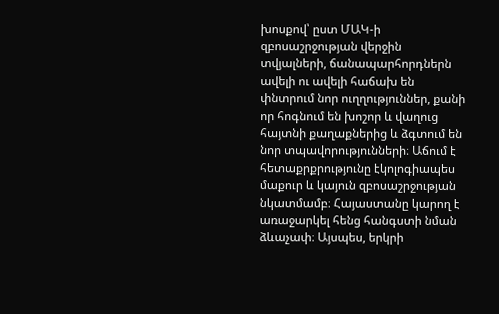խոսքով՝ ըստ ՄԱԿ-ի զբոսաշրջության վերջին տվյալների, ճանապարհորդներն ավելի ու ավելի հաճախ են փնտրում նոր ուղղություններ, քանի որ հոգնում են խոշոր և վաղուց հայտնի քաղաքներից և ձգտում են նոր տպավորությունների։ Աճում է հետաքրքրությունը էկոլոգիապես մաքուր և կայուն զբոսաշրջության նկատմամբ։ Հայաստանը կարող է առաջարկել հենց հանգստի նման ձևաչափ։ Այսպես, երկրի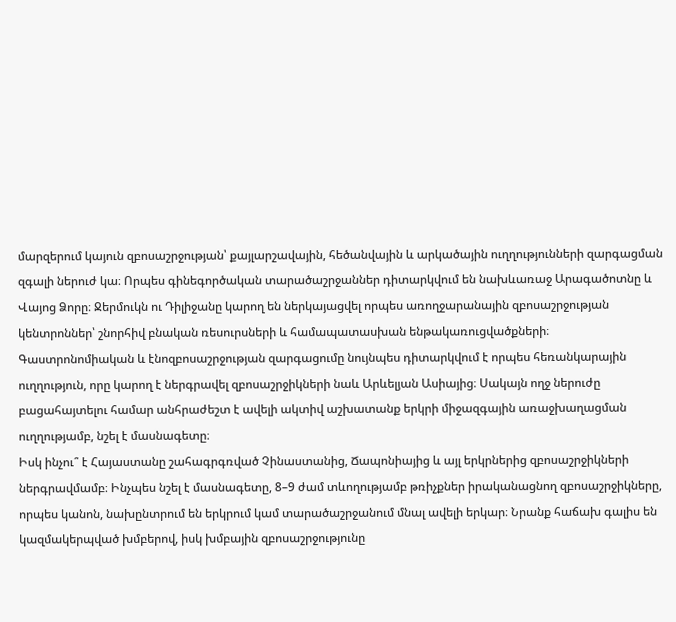մարզերում կայուն զբոսաշրջության՝ քայլարշավային, հեծանվային և արկածային ուղղությունների զարգացման զգալի ներուժ կա։ Որպես գինեգործական տարածաշրջաններ դիտարկվում են նախևառաջ Արագածոտնը և Վայոց Ձորը։ Ջերմուկն ու Դիլիջանը կարող են ներկայացվել որպես առողջարանային զբոսաշրջության կենտրոններ՝ շնորհիվ բնական ռեսուրսների և համապատասխան ենթակառուցվածքների։ Գաստրոնոմիական և էնոզբոսաշրջության զարգացումը նույնպես դիտարկվում է որպես հեռանկարային ուղղություն, որը կարող է ներգրավել զբոսաշրջիկների նաև Արևելյան Ասիայից։ Սակայն ողջ ներուժը բացահայտելու համար անհրաժեշտ է ավելի ակտիվ աշխատանք երկրի միջազգային առաջխաղացման ուղղությամբ, նշել է մասնագետը։
Իսկ ինչու՞ է Հայաստանը շահագրգռված Չինաստանից, Ճապոնիայից և այլ երկրներից զբոսաշրջիկների ներգրավմամբ։ Ինչպես նշել է մասնագետը, 8–9 ժամ տևողությամբ թռիչքներ իրականացնող զբոսաշրջիկները, որպես կանոն, նախընտրում են երկրում կամ տարածաշրջանում մնալ ավելի երկար։ Նրանք հաճախ գալիս են կազմակերպված խմբերով, իսկ խմբային զբոսաշրջությունը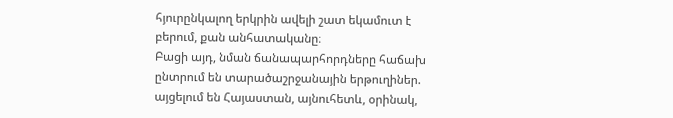հյուրընկալող երկրին ավելի շատ եկամուտ է բերում, քան անհատականը։
Բացի այդ, նման ճանապարհորդները հաճախ ընտրում են տարածաշրջանային երթուղիներ. այցելում են Հայաստան, այնուհետև, օրինակ,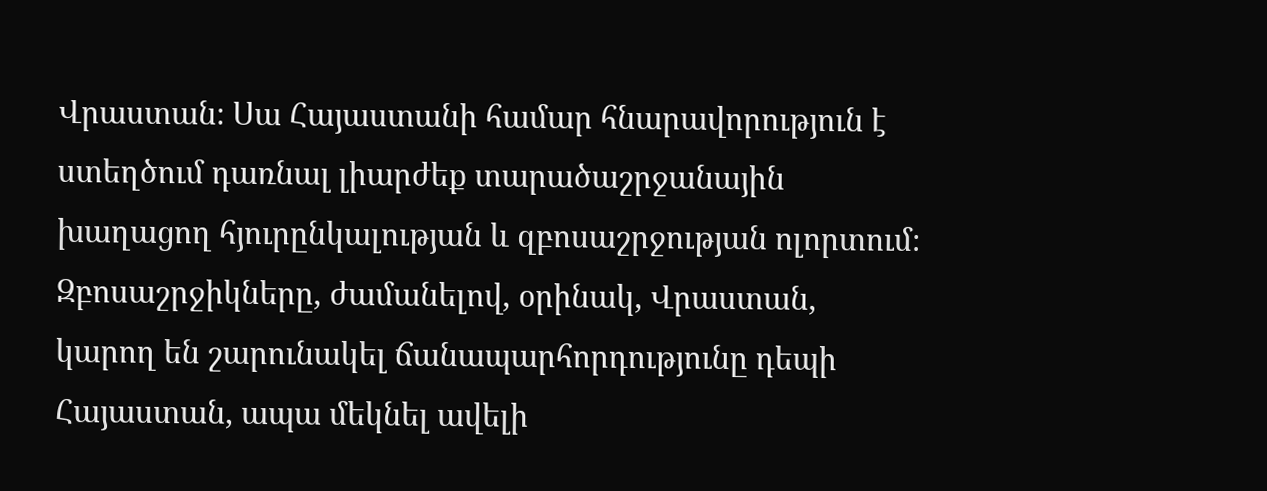Վրաստան։ Սա Հայաստանի համար հնարավորություն է ստեղծում դառնալ լիարժեք տարածաշրջանային խաղացող հյուրընկալության և զբոսաշրջության ոլորտում։ Զբոսաշրջիկները, ժամանելով, օրինակ, Վրաստան, կարող են շարունակել ճանապարհորդությունը դեպի Հայաստան, ապա մեկնել ավելի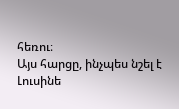հեռու։
Այս հարցը, ինչպես նշել է Լուսինե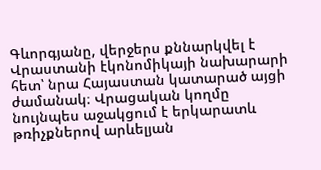Գևորգյանը, վերջերս քննարկվել է Վրաստանի էկոնոմիկայի նախարարի հետ՝ նրա Հայաստան կատարած այցի ժամանակ։ Վրացական կողմը նույնպես աջակցում է երկարատև թռիչքներով արևելյան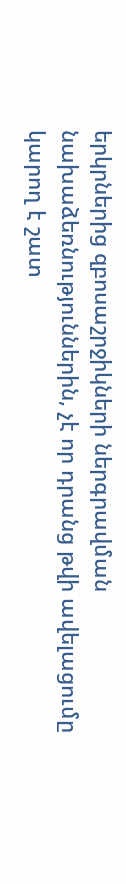երկրներից զբոսաշրջիկների ներգրավման նախաձեռնություններին, չէ որ դրանց թվի ավելացումը կարող է շատ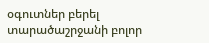օգուտներ բերել տարածաշրջանի բոլոր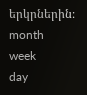երկրներին։
month
week
day